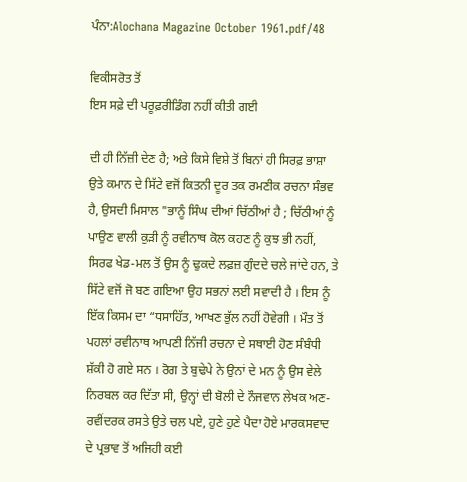ਪੰਨਾ:Alochana Magazine October 1961.pdf/48

ਵਿਕੀਸਰੋਤ ਤੋਂ
ਇਸ ਸਫ਼ੇ ਦੀ ਪਰੂਫ਼ਰੀਡਿੰਗ ਨਹੀਂ ਕੀਤੀ ਗਈ

ਦੀ ਹੀ ਨਿੱਜ਼ੀ ਦੇਣ ਹੈ; ਅਤੇ ਕਿਸੇ ਵਿਸ਼ੇ ਤੋਂ ਬਿਨਾਂ ਹੀ ਸਿਰਫ਼ ਭਾਸ਼ਾ ਉਤੇ ਕਮਾਨ ਦੇ ਸਿੱਟੇ ਵਜੋਂ ਕਿਤਨੀ ਦੂਰ ਤਕ ਰਮਣੀਕ ਰਚਨਾ ਸੰਭਵ ਹੈ, ਉਸਦੀ ਮਿਸਾਲ "ਭਾਨੂੰ ਸਿੰਘ ਦੀਆਂ ਚਿੱਠੀਆਂ ਹੈ ; ਚਿੱਠੀਆਂ ਨੂੰ ਪਾਉਣ ਵਾਲੀ ਕੁੜੀ ਨੂੰ ਰਵੀਨਾਥ ਕੋਲ ਕਹਣ ਨੂੰ ਕੁਝ ਭੀ ਨਹੀਂ, ਸਿਰਫ ਖੇਡ-ਮਲ ਤੋਂ ਉਸ ਨੂੰ ਢੁਕਦੇ ਲਫ਼ਜ਼ ਗੁੰਦਦੇ ਚਲੇ ਜਾਂਦੇ ਹਨ, ਤੇ ਸਿੱਟੇ ਵਜੋਂ ਜੋ ਬਣ ਗਇਆ ਉਹ ਸਭਨਾਂ ਲਈ ਸਵਾਦੀ ਹੈ । ਇਸ ਨੂੰ ਇੱਕ ਕਿਸਮ ਦਾ “ਧਸਾਹਿੱਤ, ਆਖਣ ਭੁੱਲ ਨਹੀਂ ਹੋਵੇਗੀ । ਮੌਤ ਤੋਂ ਪਹਲਾਂ ਰਵੀਨਾਥ ਆਪਣੀ ਨਿੱਜੀ ਰਚਨਾ ਦੇ ਸਥਾਈ ਹੋਣ ਸੰਬੰਧੀ ਸ਼ੱਕੀ ਹੋ ਗਏ ਸਨ । ਰੋਗ ਤੇ ਬੁਢੇਪੇ ਨੇ ਉਨਾਂ ਦੇ ਮਨ ਨੂੰ ਉਸ ਵੇਲੇ ਨਿਰਬਲ ਕਰ ਦਿੱਤਾ ਸੀ, ਉਨ੍ਹਾਂ ਦੀ ਬੋਲੀ ਦੇ ਨੌਜਵਾਨ ਲੇਖਕ ਅਣ-ਰਵੀਂਦਰਕ ਰਸਤੇ ਉਤੇ ਚਲ ਪਏ, ਹੁਣੇ ਹੁਣੇ ਪੈਦਾ ਹੋਏ ਮਾਰਕਸਵਾਦ ਦੇ ਪ੍ਰਭਾਵ ਤੋਂ ਅਜਿਹੀ ਕਈ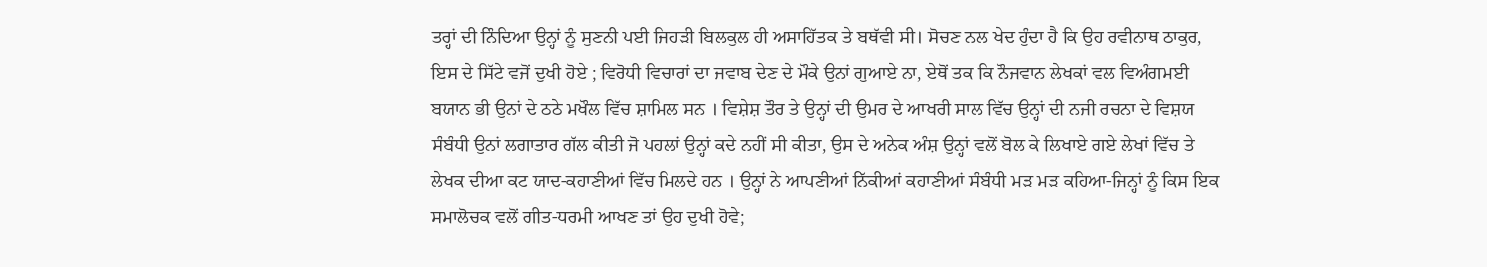ਤਰ੍ਹਾਂ ਦੀ ਨਿੰਦਿਆ ਉਨ੍ਹਾਂ ਨੂੰ ਸੁਣਨੀ ਪਈ ਜਿਹੜੀ ਬਿਲਕੁਲ ਹੀ ਅਸਾਹਿੱਤਕ ਤੇ ਬਥੱਵੀ ਸੀ। ਸੋਚਣ ਨਲ ਖੇਦ ਹੁੰਦਾ ਹੈ ਕਿ ਉਹ ਰਵੀਨਾਥ ਠਾਕੁਰ, ਇਸ ਦੇ ਸਿੱਟੇ ਵਜੋਂ ਦੁਖੀ ਹੋਏ ; ਵਿਰੋਧੀ ਵਿਚਾਰਾਂ ਦਾ ਜਵਾਬ ਦੇਣ ਦੇ ਮੌਕੇ ਉਨਾਂ ਗੁਆਏ ਨਾ, ਏਥੋਂ ਤਕ ਕਿ ਨੌਜਵਾਨ ਲੇਖਕਾਂ ਵਲ ਵਿਅੰਗਮਈ ਬਯਾਨ ਭੀ ਉਨਾਂ ਦੇ ਠਠੇ ਮਖੌਲ ਵਿੱਚ ਸ਼ਾਮਿਲ ਸਨ । ਵਿਸ਼ੇਸ਼ ਤੌਰ ਤੇ ਉਨ੍ਹਾਂ ਦੀ ਉਮਰ ਦੇ ਆਖਰੀ ਸਾਲ ਵਿੱਚ ਉਨ੍ਹਾਂ ਦੀ ਨਜੀ ਰਚਨਾ ਦੇ ਵਿਸ਼ਯ ਸੰਬੰਧੀ ਉਨਾਂ ਲਗਾਤਾਰ ਗੱਲ ਕੀਤੀ ਜੋ ਪਹਲਾਂ ਉਨ੍ਹਾਂ ਕਦੇ ਨਹੀਂ ਸੀ ਕੀਤਾ, ਉਸ ਦੇ ਅਨੇਕ ਅੰਸ਼ ਉਨ੍ਹਾਂ ਵਲੋਂ ਬੋਲ ਕੇ ਲਿਖਾਏ ਗਏ ਲੇਖਾਂ ਵਿੱਚ ਤੇ ਲੇਖਕ ਦੀਆ ਕਟ ਯਾਦ-ਕਹਾਣੀਆਂ ਵਿੱਚ ਮਿਲਦੇ ਹਨ । ਉਨ੍ਹਾਂ ਨੇ ਆਪਣੀਆਂ ਨਿੱਕੀਆਂ ਕਹਾਣੀਆਂ ਸੰਬੰਧੀ ਮੜ ਮੜ ਕਹਿਆ-ਜਿਨ੍ਹਾਂ ਨੂੰ ਕਿਸ ਇਕ ਸਮਾਲੋਚਕ ਵਲੋਂ ਗੀਤ-ਧਰਮੀ ਆਖਣ ਤਾਂ ਉਹ ਦੁਖੀ ਹੋਵੇ;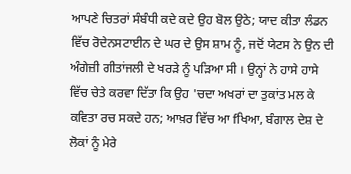ਆਪਣੇ ਚਿਤਰਾਂ ਸੰਬੰਧੀ ਕਦੇ ਕਦੇ ਉਹ ਬੋਲ ਉਠੇ; ਯਾਦ ਕੀਤਾ ਲੰਡਨ ਵਿੱਚ ਰੋਦੇਨਸਟਾਈਨ ਦੇ ਘਰ ਦੇ ਉਸ ਸ਼ਾਮ ਨੂੰ, ਜਦੋਂ ਯੇਟਸ ਨੇ ਉਨ ਦੀ ਅੰਗੇਜ਼ੀ ਗੀਤਾਂਜਲੀ ਦੇ ਖਰੜੇ ਨੂੰ ਪੜਿਆ ਸੀ । ਉਨ੍ਹਾਂ ਨੇ ਹਾਸੇ ਹਾਸੇ ਵਿੱਚ ਚੇਤੇ ਕਰਵਾ ਦਿੱਤਾ ਕਿ ਉਹ 'ਚਦਾ ਅਖਰਾਂ ਦਾ ਤੁਕਾਂਤ ਮਲ ਕੇ ਕਵਿਤਾ ਰਚ ਸਕਦੇ ਹਨ; ਆਖ਼ਰ ਵਿੱਚ ਆ fਖਿਆ, ਬੰਗਾਲ ਦੇਸ਼ ਦੇ ਲੋਕਾਂ ਨੂੰ ਮੇਰੇ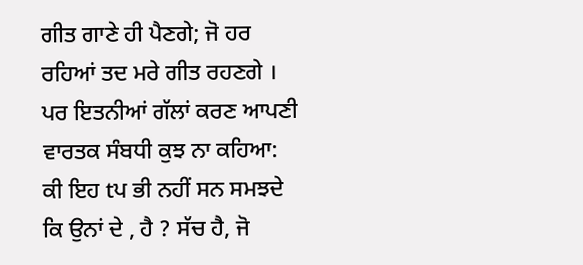ਗੀਤ ਗਾਣੇ ਹੀ ਪੈਣਗੇ; ਜੋ ਹਰ ਰਹਿਆਂ ਤਦ ਮਰੇ ਗੀਤ ਰਹਣਗੇ । ਪਰ ਇਤਨੀਆਂ ਗੱਲਾਂ ਕਰਣ ਆਪਣੀ ਵਾਰਤਕ ਸੰਬਧੀ ਕੁਝ ਨਾ ਕਹਿਆ: ਕੀ ਇਹ tਪ ਭੀ ਨਹੀਂ ਸਨ ਸਮਝਦੇ ਕਿ ਉਨਾਂ ਦੇ , ਹੈ ? ਸੱਚ ਹੈ, ਜੋ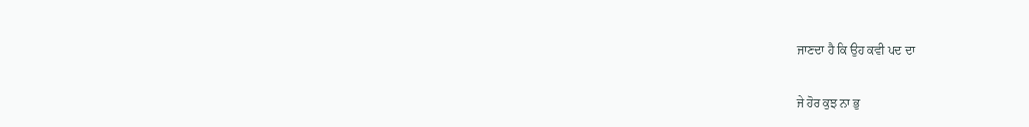ਜਾਣਦਾ ਹੈ ਕਿ ਉਹ ਕਵੀ ਪਦ ਦਾ

ਜੇ ਹੋਰ ਕੁਝ ਨਾ ਭੁ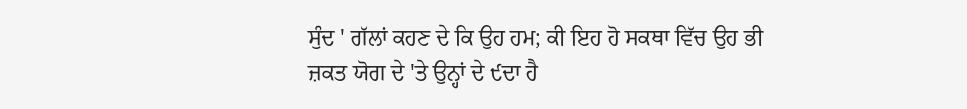ਸੁੰਦ ' ਗੱਲਾਂ ਕਹਣ ਦੇ ਕਿ ਉਹ ਹਮ; ਕੀ ਇਹ ਹੋ ਸਕਥਾ ਵਿੱਚ ਉਹ ਭੀ ਜ਼ਕਤ ਯੋਗ ਦੇ 'ਤੇ ਉਨ੍ਹਾਂ ਦੇ ੯ਦਾ ਹੈ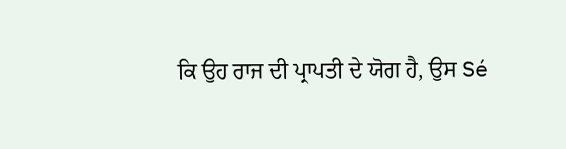ਕਿ ਉਹ ਰਾਜ ਦੀ ਪ੍ਰਾਪਤੀ ਦੇ ਯੋਗ ਹੈ, ਉਸ Sé